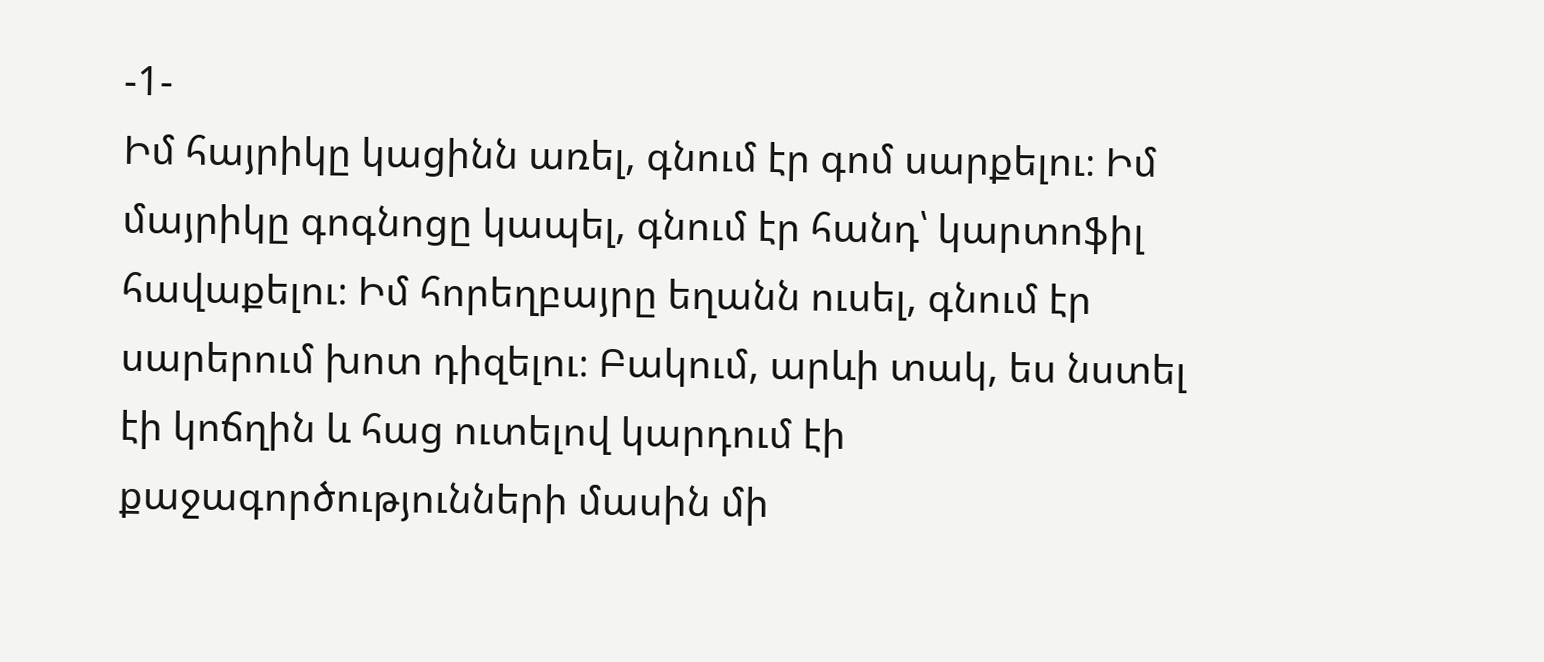-1-
Իմ հայրիկը կացինն առել, գնում էր գոմ սարքելու։ Իմ մայրիկը գոգնոցը կապել, գնում էր հանդ՝ կարտոֆիլ հավաքելու։ Իմ հորեղբայրը եղանն ուսել, գնում էր սարերում խոտ դիզելու։ Բակում, արևի տակ, ես նստել էի կոճղին և հաց ուտելով կարդում էի քաջագործությունների մասին մի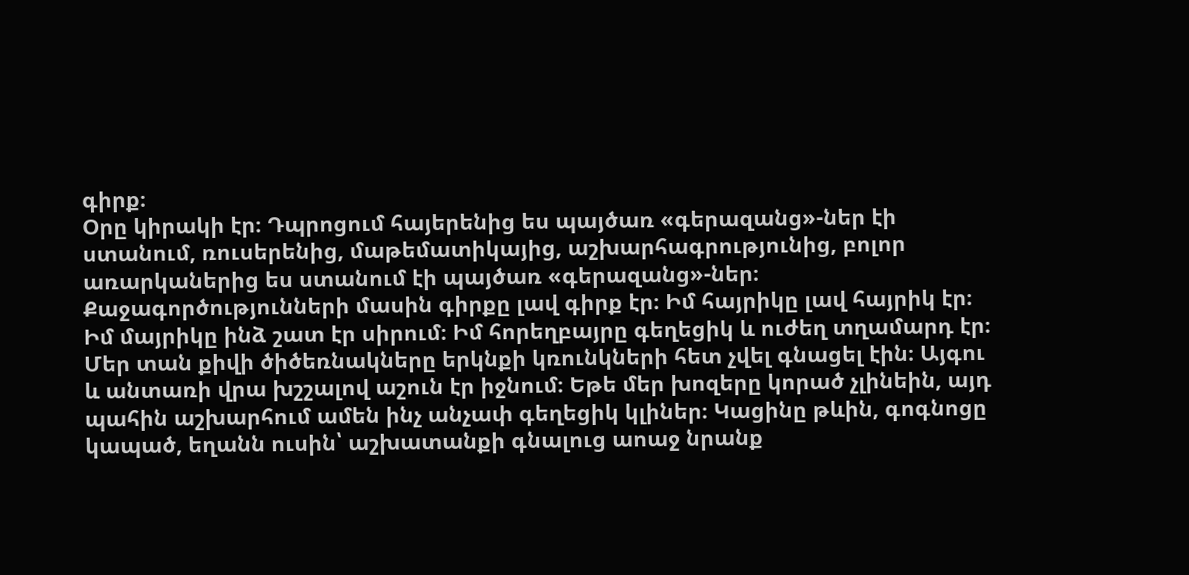գիրք։
Օրը կիրակի էր։ Դպրոցում հայերենից ես պայծառ «գերազանց»-ներ էի ստանում, ռուսերենից, մաթեմատիկայից, աշխարհագրությունից, բոլոր առարկաներից ես ստանում էի պայծառ «գերազանց»-ներ։ Քաջագործությունների մասին գիրքը լավ գիրք էր։ Իմ հայրիկը լավ հայրիկ էր։ Իմ մայրիկը ինձ շատ էր սիրում։ Իմ հորեղբայրը գեղեցիկ և ուժեղ տղամարդ էր։ Մեր տան քիվի ծիծեռնակները երկնքի կռունկների հետ չվել գնացել էին։ Այգու և անտառի վրա խշշալով աշուն էր իջնում։ Եթե մեր խոզերը կորած չլինեին, այդ պահին աշխարհում ամեն ինչ անչափ գեղեցիկ կլիներ։ Կացինը թևին, գոգնոցը կապած, եղանն ուսին՝ աշխատանքի գնալուց աոաջ նրանք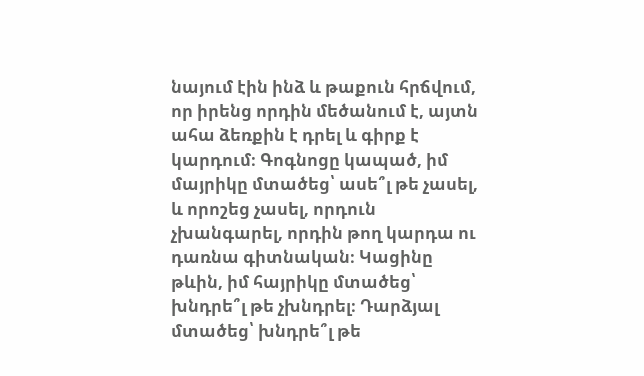նայում էին ինձ և թաքուն հրճվում, որ իրենց որդին մեծանում է, այտն ահա ձեռքին է դրել և գիրք է կարդում։ Գոգնոցը կապած, իմ մայրիկը մտածեց՝ ասե՞լ թե չասել, և որոշեց չասել, որդուն չխանգարել, որդին թող կարդա ու դառնա գիտնական։ Կացինը թևին, իմ հայրիկը մտածեց՝ խնդրե՞լ թե չխնդրել։ Դարձյալ մտածեց՝ խնդրե՞լ թե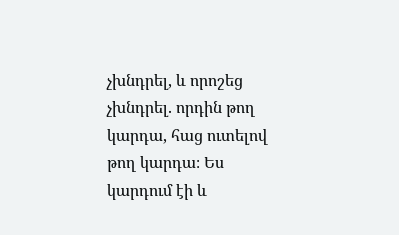չխնդրել, և որոշեց չխնդրել. որդին թող կարդա, հաց ուտելով թող կարդա։ Ես կարդում էի և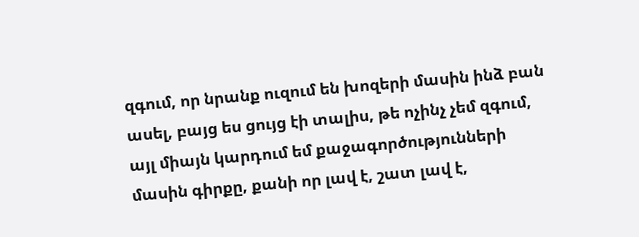զգում, որ նրանք ուզում են խոզերի մասին ինձ բան ասել, բայց ես ցույց էի տալիս, թե ոչինչ չեմ զգում, այլ միայն կարդում եմ քաջագործությունների մասին գիրքը, քանի որ լավ է, շատ լավ է,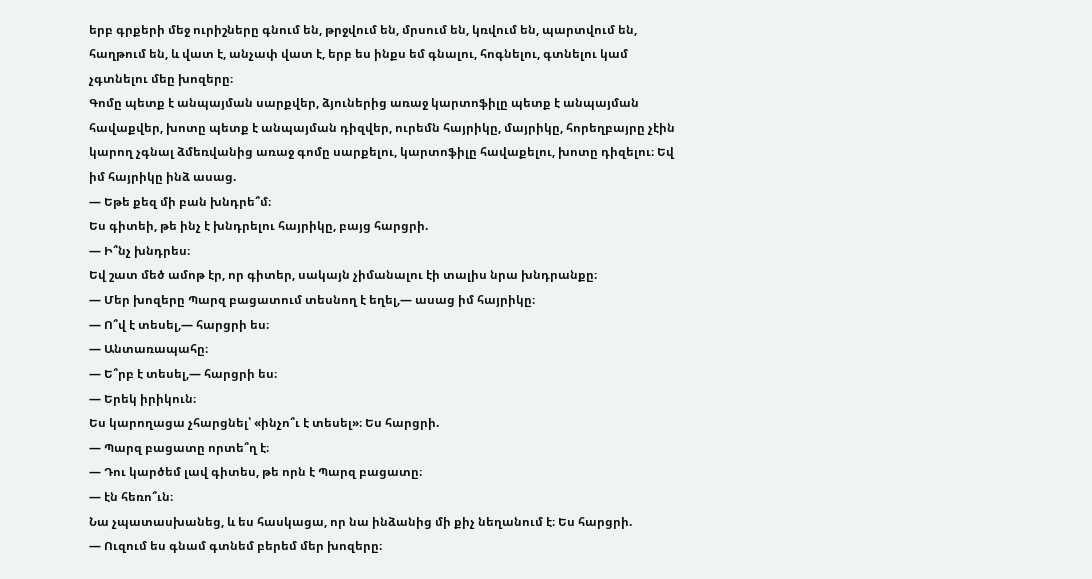երբ գրքերի մեջ ուրիշները գնում են, թրջվում են, մրսում են, կռվում են, պարտվում են, հաղթում են, և վատ է, անչափ վատ է, երբ ես ինքս եմ գնալու, հոգնելու, գտնելու կամ չգտնելու մեը խոզերը։
Գոմը պետք է անպայման սարքվեր, ձյուներից առաջ կարտոֆիլը պետք է անպայման հավաքվեր, խոտը պետք է անպայման դիզվեր, ուրեմն հայրիկը, մայրիկը, հորեղբայրը չէին կարող չգնալ ձմեռվանից առաջ գոմը սարքելու, կարտոֆիլը հավաքելու, խոտը դիզելու։ Եվ իմ հայրիկը ինձ ասաց.
— Եթե քեզ մի բան խնդրե՞մ։
Ես գիտեի, թե ինչ է խնդրելու հայրիկը, բայց հարցրի.
— Ի՞նչ խնդրես։
Եվ շատ մեծ ամոթ էր, որ գիտեր, սակայն չիմանալու էի տալիս նրա խնդրանքը։
— Մեր խոզերը Պարզ բացատում տեսնող է եղել,— ասաց իմ հայրիկը։
— Ո՞վ է տեսել,— հարցրի ես։
— Անտառապահը։
— Ե՞րբ է տեսել,— հարցրի ես։
— Երեկ իրիկուն։
Ես կարողացա չհարցնել՝ «ինչո՞ւ է տեսել»։ Ես հարցրի.
— Պարզ բացատը որտե՞ղ է։
— Դու կարծեմ լավ գիտես, թե որն է Պարզ բացատը։
— էն հեռո՞ւն։
Նա չպատասխանեց, և ես հասկացա, որ նա ինձանից մի քիչ նեղանում է։ Ես հարցրի.
— Ուզում ես գնամ գտնեմ բերեմ մեր խոզերը։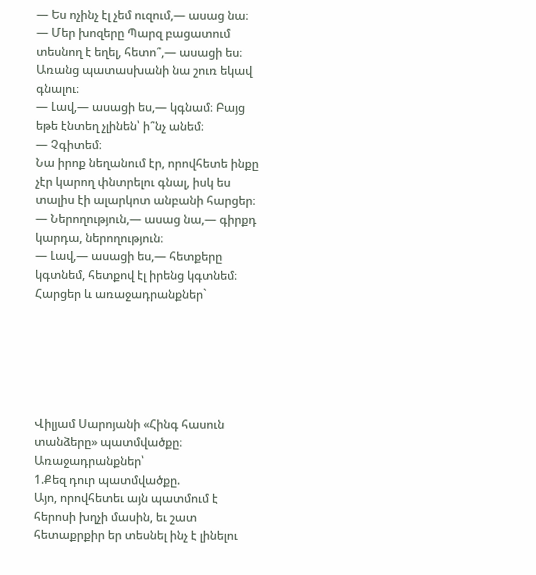— Ես ոչինչ էլ չեմ ուզում,— ասաց նա։
— Մեր խոզերը Պարզ բացատում տեսնող է եղել, հետո՞,— ասացի ես։
Առանց պատասխանի նա շուռ եկավ գնալու։
— Լավ,— ասացի ես,— կգնամ։ Բայց եթե էնտեղ չլինեն՝ ի՞նչ անեմ։
— Չգիտեմ։
Նա իրոք նեղանում էր, որովհետե ինքը չէր կարող փնտրելու գնալ, իսկ ես տալիս էի ալարկոտ անբանի հարցեր։
— Ներողություն,— ասաց նա,— գիրքդ կարդա, ներողություն։
— Լավ,— ասացի ես,— հետքերը կգտնեմ, հետքով էլ իրենց կգտնեմ։
Հարցեր և առաջադրանքներ`






Վիլյամ Սարոյանի «Հինգ հասուն տանձերը» պատմվածքը։
Առաջադրանքներ՝
1.Քեզ դուր պատմվածքը.
Այո, որովհետեւ այն պատմում է հերոսի խղչի մասին, եւ շատ հետաքրքիր եր տեսնել ինչ է լինելու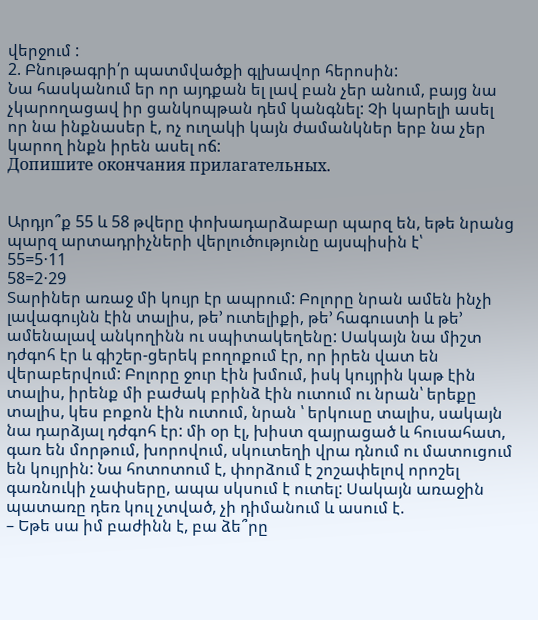վերջում :
2. Բնութագրի՛ր պատմվածքի գլխավոր հերոսին:
Նա հասկանում եր որ այդքան ել լավ բան չեր անում, բայց նա չկարողացավ իր ցանկոպթան դեմ կանգնել: Չի կարելի ասել որ նա ինքնասեր է, ոչ ուղակի կայն ժամանկներ երբ նա չեր կարող ինքն իրեն ասել ոճ:
Допишите окончания прилагательных.


Արդյո՞ք 55 և 58 թվերը փոխադարձաբար պարզ են, եթե նրանց պարզ արտադրիչների վերլուծությունը այսպիսին է՝
55=5⋅11
58=2⋅29
Տարիներ առաջ մի կույր էր ապրում: Բոլորը նրան ամեն ինչի լավագույնն էին տալիս, թե’ ուտելիքի, թե’ հագուստի և թե’ ամենալավ անկողինն ու սպիտակեղենը: Սակայն նա միշտ դժգոհ էր և գիշեր-ցերեկ բողոքում էր, որ իրեն վատ են վերաբերվում: Բոլորը ջուր էին խմում, իսկ կույրին կաթ էին տալիս, իրենք մի բաժակ բրինձ էին ուտում ու նրան՝ երեքը տալիս, կես բոքոն էին ուտում, նրան ՝ երկուսը տալիս, սակայն նա դարձյալ դժգոհ էր: մի օր էլ, խիստ զայրացած և հուսահատ, գառ են մորթում, խորովում, սկուտեղի վրա դնում ու մատուցում են կույրին: Նա հոտոտում է, փորձում է շոշափելով որոշել գառնուկի չափսերը, ապա սկսում է ուտել: Սակայն առաջին պատառը դեռ կուլ չտված, չի դիմանում և ասում է.
– Եթե սա իմ բաժինն է, բա ձե՞րը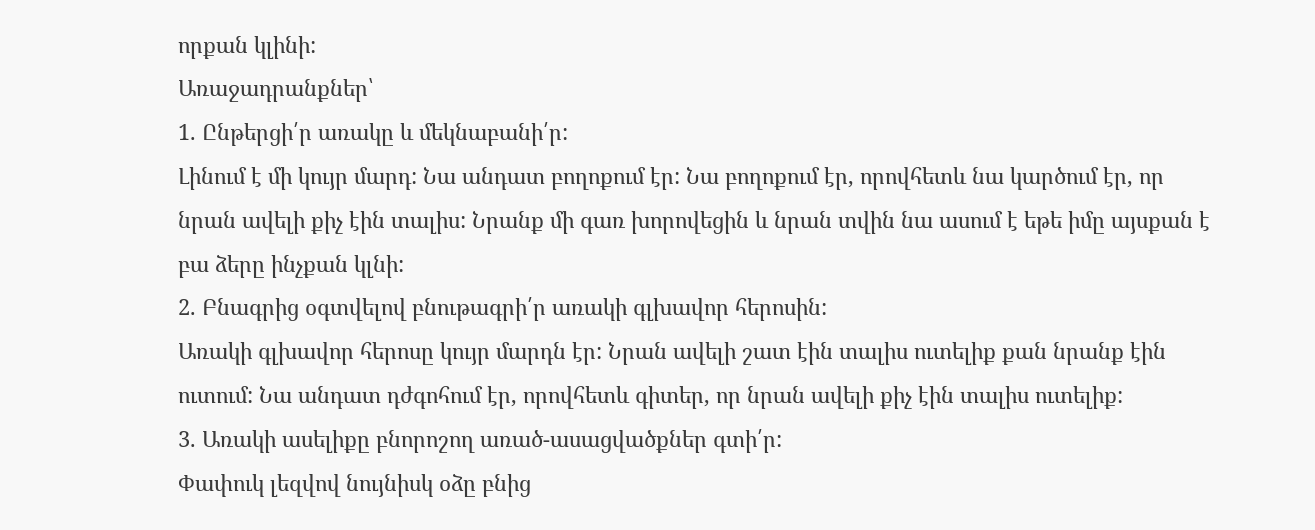որքան կլինի:
Առաջադրանքներ՝
1. Ընթերցի՛ր առակը և մեկնաբանի՛ր:
Լինում է մի կույր մարդ: Նա անդատ բողոքում էր: Նա բողոքում էր, որովհետև նա կարծում էր, որ նրան ավելի քիչ էին տալիս: Նրանք մի գառ խորովեցին և նրան տվին նա ասում է եթե իմը այսքան է բա ձերը ինչքան կլնի:
2. Բնագրից օգտվելով բնութագրի՛ր առակի գլխավոր հերոսին:
Առակի գլխավոր հերոսը կույր մարդն էր: Նրան ավելի շատ էին տալիս ուտելիք քան նրանք էին ուտում: Նա անդատ դժգոհում էր, որովհետև գիտեր, որ նրան ավելի քիչ էին տալիս ուտելիք:
3. Առակի ասելիքը բնորոշող առած-ասացվածքներ գտի՛ր:
Փափուկ լեզվով նույնիսկ օձը բնից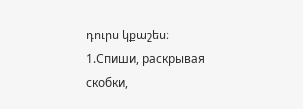դուրս կքաշես։
1.Спиши, раскрывая скобки,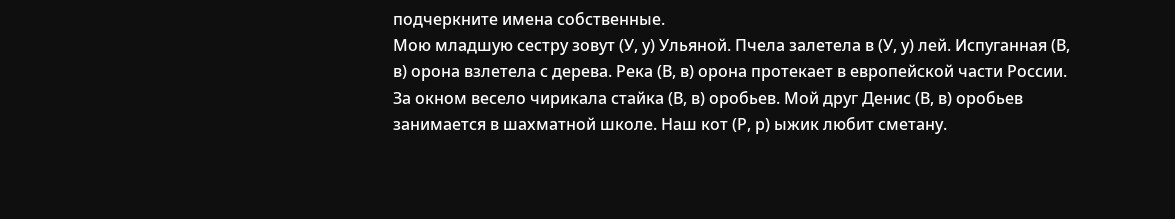подчеркните имена собственные.
Мою младшую сестру зовут (У, у) Ульяной. Пчела залетела в (У, у) лей. Испуганная (В, в) орона взлетела с дерева. Река (В, в) орона протекает в европейской части России. За окном весело чирикала стайка (В, в) оробьев. Мой друг Денис (В, в) оробьев занимается в шахматной школе. Наш кот (Р, р) ыжик любит сметану.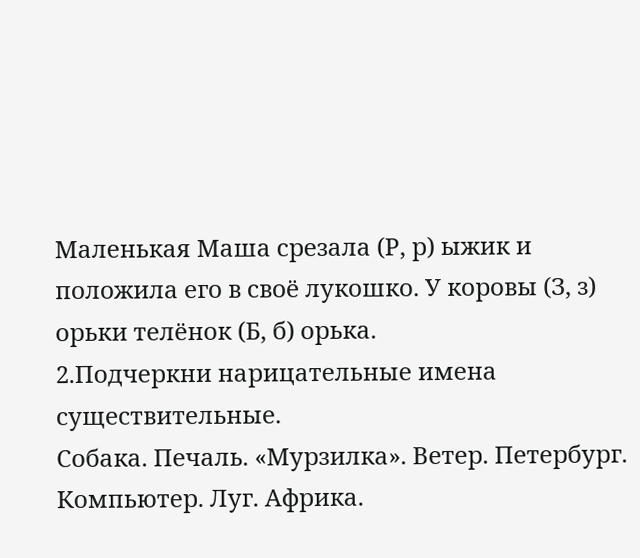Маленькая Маша срезала (Р, р) ыжик и положила его в своё лукошко. У коровы (З, з) орьки телёнок (Б, б) орька.
2.Подчеркни нарицательные имена существительные.
Собака. Печаль. «Мурзилка». Ветер. Петербург. Компьютер. Луг. Африка.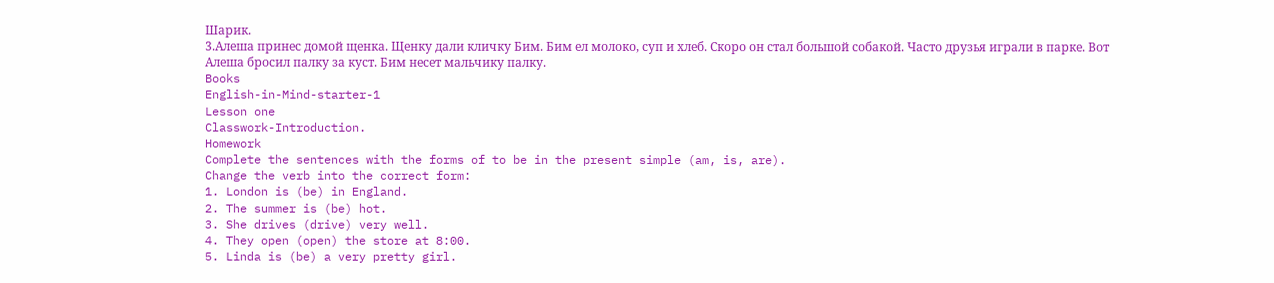Шарик.
3.Алеша принес домой щенка. Щенку дали кличку Бим. Бим ел молоко, суп и хлеб. Скоро он стал большой собакой. Часто друзья играли в парке. Вот Алеша бросил палку за куст. Бим несет мальчику палку.
Books
English-in-Mind-starter-1
Lesson one
Classwork-Introduction.
Homework
Complete the sentences with the forms of to be in the present simple (am, is, are).
Change the verb into the correct form:
1. London is (be) in England.
2. The summer is (be) hot.
3. She drives (drive) very well.
4. They open (open) the store at 8:00.
5. Linda is (be) a very pretty girl.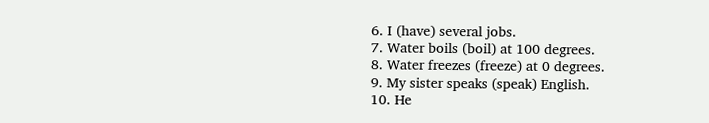6. I (have) several jobs.
7. Water boils (boil) at 100 degrees.
8. Water freezes (freeze) at 0 degrees.
9. My sister speaks (speak) English.
10. He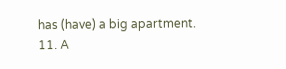has (have) a big apartment.
11. A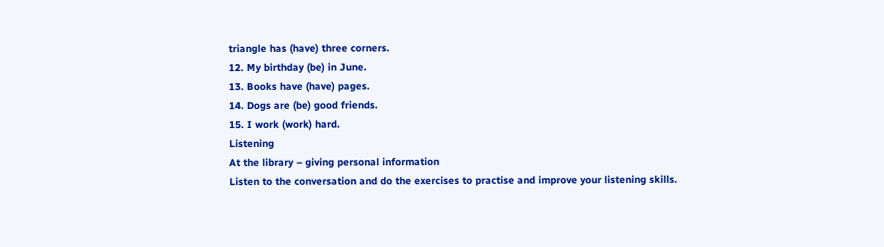triangle has (have) three corners.
12. My birthday (be) in June.
13. Books have (have) pages.
14. Dogs are (be) good friends.
15. I work (work) hard.
Listening
At the library – giving personal information
Listen to the conversation and do the exercises to practise and improve your listening skills.